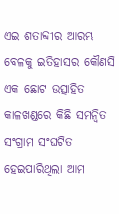ଏଇ ଶତାବ୍ଦୀର ଆରମ୍ଭ ବେଳକୁ ଇତିହାସର କୌଣସି ଏକ ଛୋଟ ଉତ୍ସାହିତ କାଳଖଣ୍ଡରେ କିଛି ସମନ୍ୱିତ ସଂଗ୍ରାମ ସଂଘଟିତ ହେଇପାରିଥିଲା ଆମ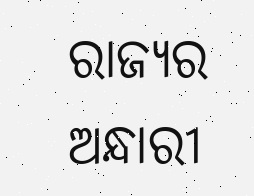ରାଜ୍ୟର ଅନ୍ଧାରୀ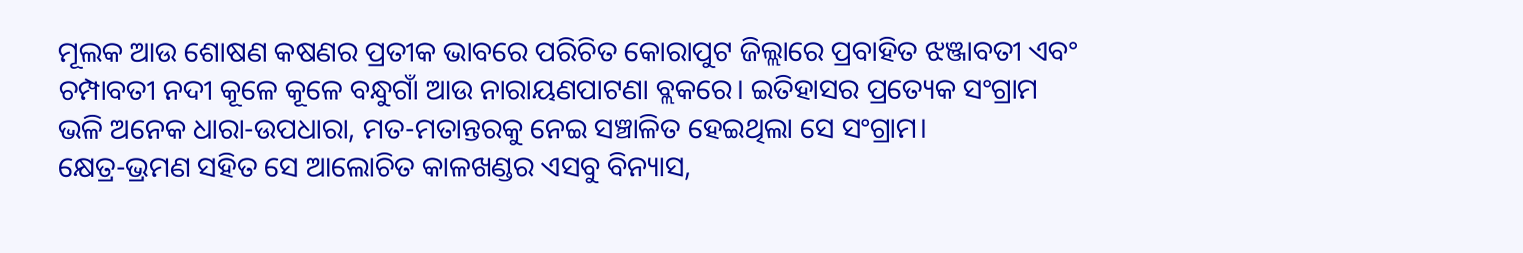ମୂଲକ ଆଉ ଶୋଷଣ କଷଣର ପ୍ରତୀକ ଭାବରେ ପରିଚିତ କୋରାପୁଟ ଜିଲ୍ଲାରେ ପ୍ରବାହିତ ଝଞ୍ଜାବତୀ ଏବଂ ଚମ୍ପାବତୀ ନଦୀ କୂଳେ କୂଳେ ବନ୍ଧୁଗାଁ ଆଉ ନାରାୟଣପାଟଣା ବ୍ଲକରେ। ଇତିହାସର ପ୍ରତ୍ୟେକ ସଂଗ୍ରାମ ଭଳି ଅନେକ ଧାରା-ଉପଧାରା, ମତ-ମତାନ୍ତରକୁ ନେଇ ସଞ୍ଚାଳିତ ହେଇଥିଲା ସେ ସଂଗ୍ରାମ।
କ୍ଷେତ୍ର-ଭ୍ରମଣ ସହିତ ସେ ଆଲୋଚିତ କାଳଖଣ୍ଡର ଏସବୁ ବିନ୍ୟାସ,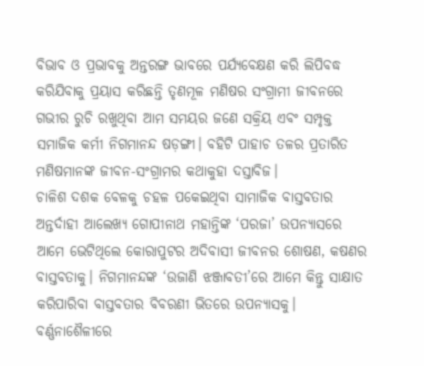ବିଭାବ ଓ ପ୍ରଭାବକୁ ଅନ୍ତରଙ୍ଗ ଭାବରେ ପର୍ଯ୍ୟବେକ୍ଷଣ କରି ଲିପିବଦ୍ଧ କରିଯିବାକୁ ପ୍ରୟାସ କରିଛନ୍ତି ତୃଣମୂଳ ମଣିଷର ସଂଗ୍ରାମୀ ଜୀବନରେ ଗଭୀର ରୁଚି ରଖୁଥିବା ଆମ ସମୟର ଜଣେ ସକ୍ରିୟ ଏବଂ ସମ୍ପୃକ୍ତ ସମାଜିକ କର୍ମୀ ନିଗମାନନ୍ଦ ଷଡ଼ଙ୍ଗୀ। ବହିଟି ପାହାଚ ତଳର ପ୍ରତାରିତ ମଣିଷମାନଙ୍କ ଜୀବନ-ସଂଗ୍ରାମର କଥାକୁହା ଦସ୍ତାବିଜ।
ଚାଳିଶ ଦଶକ ବେଳକୁ ଚହଳ ପକେଇଥିବା ସାମାଜିକ ବାସ୍ତବତାର ଅନ୍ତର୍ଦାହୀ ଆଲେଖ୍ୟ ଗୋପୀନାଥ ମହାନ୍ତିଙ୍କ ‘ପରଜା’ ଉପନ୍ୟାସରେ ଆମେ ଭେଟିଥିଲେ କୋରାପୁଟର ଅଦିବାସୀ ଜୀବନର ଶୋଷଣ, କଷଣର ବାସ୍ତବତାକୁ। ନିଗମାନନ୍ଦଙ୍କ ‘ଉଜାଣି ଝଞ୍ଜାବତୀ’ରେ ଆମେ କିନ୍ତୁ ସାକ୍ଷାତ କରିପାରିବା ବାସ୍ତବତାର ବିବରଣୀ ଭିତରେ ଉପନ୍ୟାସକୁ।
ବର୍ଣ୍ଣନାଶୈଳୀରେ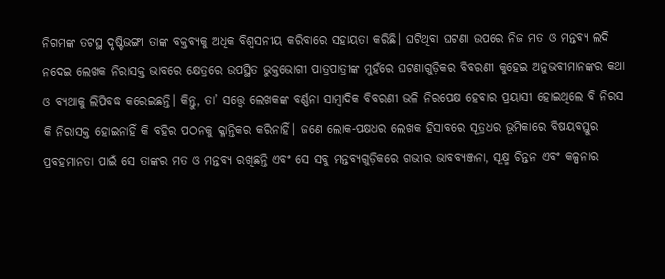ନିଗମଙ୍କ ତଟସ୍ଥ ଦୃଷ୍ଟିଭଙ୍ଗୀ ତାଙ୍କ ବକ୍ତବ୍ୟକୁ ଅଧିକ ବିଶ୍ୱସନୀୟ କରିବାରେ ସହାୟତା କରିଛି। ଘଟିଥିବା ଘଟଣା ଉପରେ ନିଜ ମତ ଓ ମନ୍ତବ୍ୟ ଲଦି ନଦେଇ ଲେଖକ ନିରାସକ୍ତ ଭାବରେ କ୍ଷେତ୍ରରେ ଉପସ୍ଥିତ ଭୁକ୍ତଭୋଗୀ ପାତ୍ରପାତ୍ରୀଙ୍କ ମୁହଁରେ ଘଟଣାଗୁଡ଼ିକର ବିବରଣୀ କୁହେଇ ଅନୁଭବୀମାନଙ୍କର କଥା ଓ ବ୍ୟଥାକୁ ଲିପିବଦ୍ଧ କରେଇଛନ୍ତି। କିନ୍ତୁ, ତା’ ସତ୍ତ୍ୱେ ଲେଖକଙ୍କ ବର୍ଣ୍ଣନା ସାମ୍ବାଦିକ ବିବରଣୀ ଭଳି ନିରପେକ୍ଷ ହେବାର ପ୍ରୟାସୀ ହୋଇଥିଲେ ବି ନିରସ କି ନିରାସକ୍ତ ହୋଇନାହିଁ କି ବହିର ପଠନକୁ କ୍ଳାନ୍ତିକର କରିନାହିଁ। ଜଣେ ଲୋକ-ପକ୍ଷଧର ଲେଖକ ହିସାବରେ ସୂତ୍ରଧର ଭୂମିକାରେ ବିଷୟବସ୍ତୁର ପ୍ରବହମାନତା ପାଇଁ ସେ ତାଙ୍କର ମତ ଓ ମନ୍ତବ୍ୟ ରଖିଛନ୍ତି ଏବଂ ସେ ସବୁ ମନ୍ତବ୍ୟଗୁଡ଼ିକରେ ଗଭୀର ଭାବବ୍ୟଞ୍ଜନା, ସୂକ୍ଷ୍ମ ଚିନ୍ତନ ଏବଂ କଳ୍ପନାର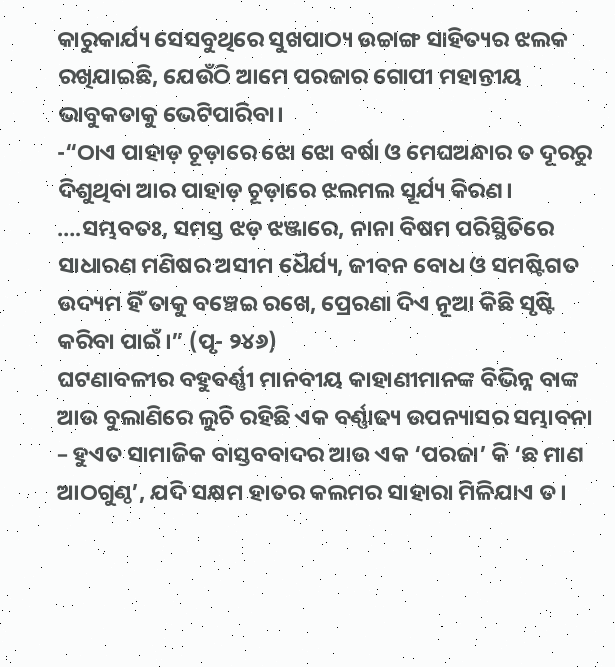କାରୁକାର୍ଯ୍ୟ ସେସବୁଥିରେ ସୁଖପାଠ୍ୟ ଉଚ୍ଚାଙ୍ଗ ସାହିତ୍ୟର ଝଲକ ରଖିଯାଇଛି, ଯେଉଁଠି ଆମେ ପରଜାର ଗୋପୀ ମହାନ୍ତୀୟ ଭାବୁକତାକୁ ଭେଟିପାରିବା।
-“ଠାଏ ପାହାଡ଼ ଚୂଡ଼ାରେ ଝୋ ଝୋ ବର୍ଷା ଓ ମେଘଅନ୍ଧାର ତ ଦୂରରୁ ଦିଶୁଥିବା ଆର ପାହାଡ଼ ଚୂଡ଼ାରେ ଝଲମଲ ସୂର୍ଯ୍ୟ କିରଣ। ….ସମ୍ଭବତଃ, ସମସ୍ତ ଝଡ଼ ଝଞ୍ଜାରେ, ନାନା ବିଷମ ପରିସ୍ଥିତିରେ ସାଧାରଣ ମଣିଷର ଅସୀମ ଧୈର୍ଯ୍ୟ, ଜୀବନ ବୋଧ ଓ ସମଷ୍ଟିଗତ ଉଦ୍ୟମ ହିଁ ତାକୁ ବଞ୍ଚେଇ ରଖେ, ପ୍ରେରଣା ଦିଏ ନୂଆ କିଛି ସୃଷ୍ଟି କରିବା ପାଇଁ।” (ପୃ- ୨୪୬)
ଘଟଣାବଳୀର ବହୁବର୍ଣ୍ଣୀ ମାନବୀୟ କାହାଣୀମାନଙ୍କ ବିଭିନ୍ନ ବାଙ୍କ ଆଉ ବୁଲାଣିରେ ଲୁଚି ରହିଛି ଏକ ବର୍ଣ୍ଣାଢ୍ୟ ଉପନ୍ୟାସର ସମ୍ଭାବନା – ହୁଏତ ସାମାଜିକ ବାସ୍ତବବାଦର ଆଉ ଏକ ‘ପରଜା’ କି ‘ଛ ମାଣ ଆଠଗୁଣ୍ଠ’, ଯଦି ସକ୍ଷମ ହାତର କଲମର ସାହାରା ମିଳିଯାଏ ତ।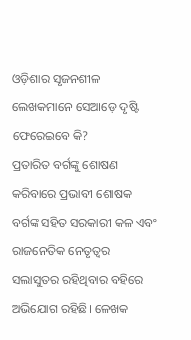ଓଡ଼ିଶାର ସୃଜନଶୀଳ ଲେଖକମାନେ ସେଆଡ଼େ ଦୃଷ୍ଟି ଫେରେଇବେ କି?
ପ୍ରତାରିତ ବର୍ଗଙ୍କୁ ଶୋଷଣ କରିବାରେ ପ୍ରଭାବୀ ଶୋଷକ ବର୍ଗଙ୍କ ସହିତ ସରକାରୀ କଳ ଏବଂ ରାଜନେତିକ ନେତୃତ୍ୱର ସଲାସୁତର ରହିଥିବାର ବହିରେ ଅଭିଯୋଗ ରହିଛି। ଳେଖକ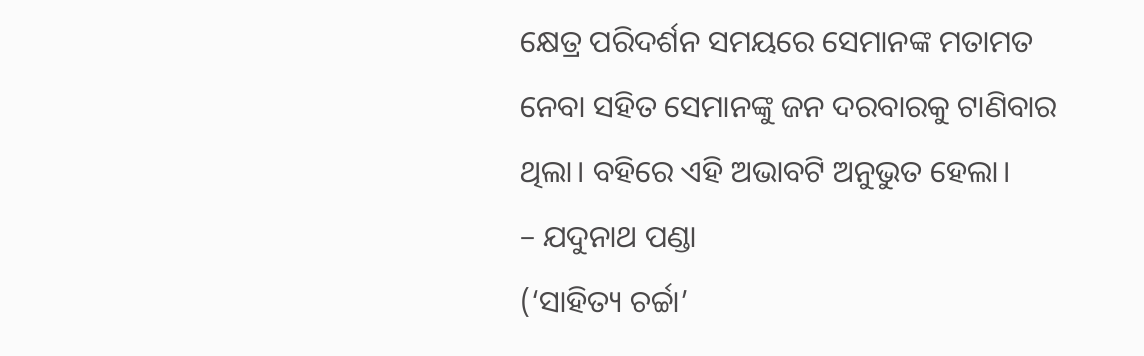କ୍ଷେତ୍ର ପରିଦର୍ଶନ ସମୟରେ ସେମାନଙ୍କ ମତାମତ ନେବା ସହିତ ସେମାନଙ୍କୁ ଜନ ଦରବାରକୁ ଟାଣିବାର ଥିଲା। ବହିରେ ଏହି ଅଭାବଟି ଅନୁଭୁତ ହେଲା।
– ଯଦୁନାଥ ପଣ୍ଡା
(‘ସାହିତ୍ୟ ଚର୍ଚ୍ଚା’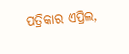ପତ୍ରିକାର ଏପ୍ରିଲ,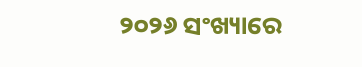୨୦୨୬ ସଂଖ୍ୟାରେ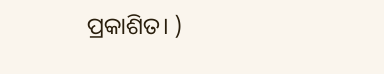ପ୍ରକାଶିତ। )